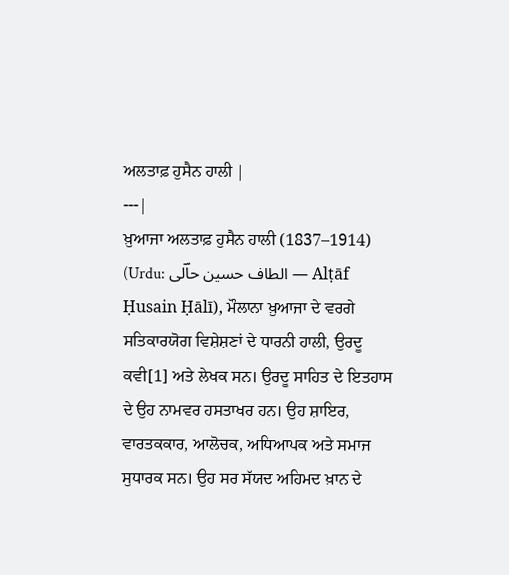ਅਲਤਾਫ਼ ਹੁਸੈਨ ਹਾਲੀ |
---|
ਖ਼ੁਆਜਾ ਅਲਤਾਫ਼ ਹੁਸੈਨ ਹਾਲੀ (1837–1914) (Urdu: الطاف حسین حاؔلی — Alṭāf Ḥusain Ḥālī), ਮੌਲਾਨਾ ਖ਼ੁਆਜਾ ਦੇ ਵਰਗੇ ਸਤਿਕਾਰਯੋਗ ਵਿਸ਼ੇਸ਼ਣਾਂ ਦੇ ਧਾਰਨੀ ਹਾਲੀ, ਉਰਦੂ ਕਵੀ[1] ਅਤੇ ਲੇਖਕ ਸਨ। ਉਰਦੂ ਸਾਹਿਤ ਦੇ ਇਤਹਾਸ ਦੇ ਉਹ ਨਾਮਵਰ ਹਸਤਾਖਰ ਹਨ। ਉਹ ਸ਼ਾਇਰ, ਵਾਰਤਕਕਾਰ, ਆਲੋਚਕ, ਅਧਿਆਪਕ ਅਤੇ ਸਮਾਜ ਸੁਧਾਰਕ ਸਨ। ਉਹ ਸਰ ਸੱਯਦ ਅਹਿਮਦ ਖ਼ਾਨ ਦੇ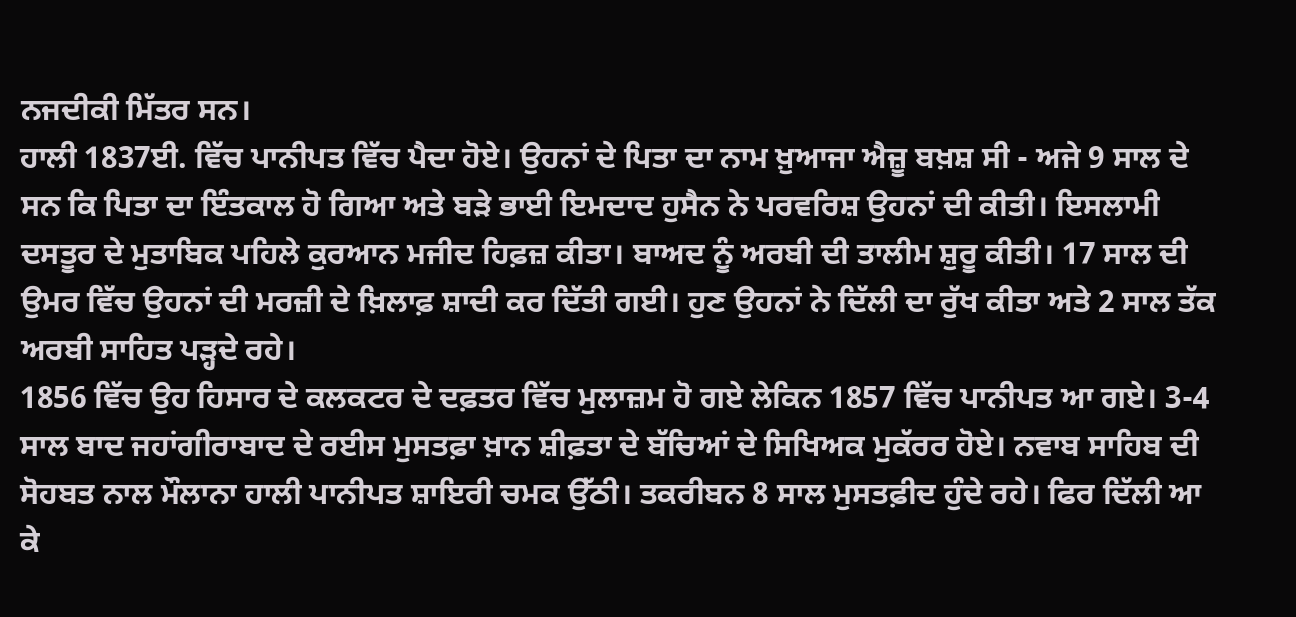ਨਜਦੀਕੀ ਮਿੱਤਰ ਸਨ।
ਹਾਲੀ 1837ਈ. ਵਿੱਚ ਪਾਨੀਪਤ ਵਿੱਚ ਪੈਦਾ ਹੋਏ। ਉਹਨਾਂ ਦੇ ਪਿਤਾ ਦਾ ਨਾਮ ਖ਼ੁਆਜਾ ਐਜ਼ੂ ਬਖ਼ਸ਼ ਸੀ - ਅਜੇ 9 ਸਾਲ ਦੇ ਸਨ ਕਿ ਪਿਤਾ ਦਾ ਇੰਤਕਾਲ ਹੋ ਗਿਆ ਅਤੇ ਬੜੇ ਭਾਈ ਇਮਦਾਦ ਹੁਸੈਨ ਨੇ ਪਰਵਰਿਸ਼ ਉਹਨਾਂ ਦੀ ਕੀਤੀ। ਇਸਲਾਮੀ ਦਸਤੂਰ ਦੇ ਮੁਤਾਬਿਕ ਪਹਿਲੇ ਕੁਰਆਨ ਮਜੀਦ ਹਿਫ਼ਜ਼ ਕੀਤਾ। ਬਾਅਦ ਨੂੰ ਅਰਬੀ ਦੀ ਤਾਲੀਮ ਸ਼ੁਰੂ ਕੀਤੀ। 17 ਸਾਲ ਦੀ ਉਮਰ ਵਿੱਚ ਉਹਨਾਂ ਦੀ ਮਰਜ਼ੀ ਦੇ ਖ਼ਿਲਾਫ਼ ਸ਼ਾਦੀ ਕਰ ਦਿੱਤੀ ਗਈ। ਹੁਣ ਉਹਨਾਂ ਨੇ ਦਿੱਲੀ ਦਾ ਰੁੱਖ ਕੀਤਾ ਅਤੇ 2 ਸਾਲ ਤੱਕ ਅਰਬੀ ਸਾਹਿਤ ਪੜ੍ਹਦੇ ਰਹੇ।
1856 ਵਿੱਚ ਉਹ ਹਿਸਾਰ ਦੇ ਕਲਕਟਰ ਦੇ ਦਫ਼ਤਰ ਵਿੱਚ ਮੁਲਾਜ਼ਮ ਹੋ ਗਏ ਲੇਕਿਨ 1857 ਵਿੱਚ ਪਾਨੀਪਤ ਆ ਗਏ। 3-4 ਸਾਲ ਬਾਦ ਜਹਾਂਗੀਰਾਬਾਦ ਦੇ ਰਈਸ ਮੁਸਤਫ਼ਾ ਖ਼ਾਨ ਸ਼ੀਫ਼ਤਾ ਦੇ ਬੱਚਿਆਂ ਦੇ ਸਿਖਿਅਕ ਮੁਕੱਰਰ ਹੋਏ। ਨਵਾਬ ਸਾਹਿਬ ਦੀ ਸੋਹਬਤ ਨਾਲ ਮੌਲਾਨਾ ਹਾਲੀ ਪਾਨੀਪਤ ਸ਼ਾਇਰੀ ਚਮਕ ਉੱਠੀ। ਤਕਰੀਬਨ 8 ਸਾਲ ਮੁਸਤਫ਼ੀਦ ਹੁੰਦੇ ਰਹੇ। ਫਿਰ ਦਿੱਲੀ ਆ ਕੇ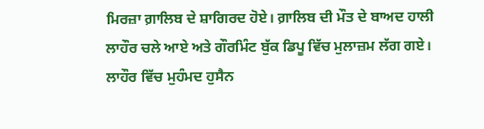ਮਿਰਜ਼ਾ ਗ਼ਾਲਿਬ ਦੇ ਸ਼ਾਗਿਰਦ ਹੋਏ। ਗ਼ਾਲਿਬ ਦੀ ਮੌਤ ਦੇ ਬਾਅਦ ਹਾਲੀ ਲਾਹੌਰ ਚਲੇ ਆਏ ਅਤੇ ਗੌਰਮਿੰਟ ਬੁੱਕ ਡਿਪੂ ਵਿੱਚ ਮੁਲਾਜ਼ਮ ਲੱਗ ਗਏ। ਲਾਹੌਰ ਵਿੱਚ ਮੁਹੰਮਦ ਹੁਸੈਨ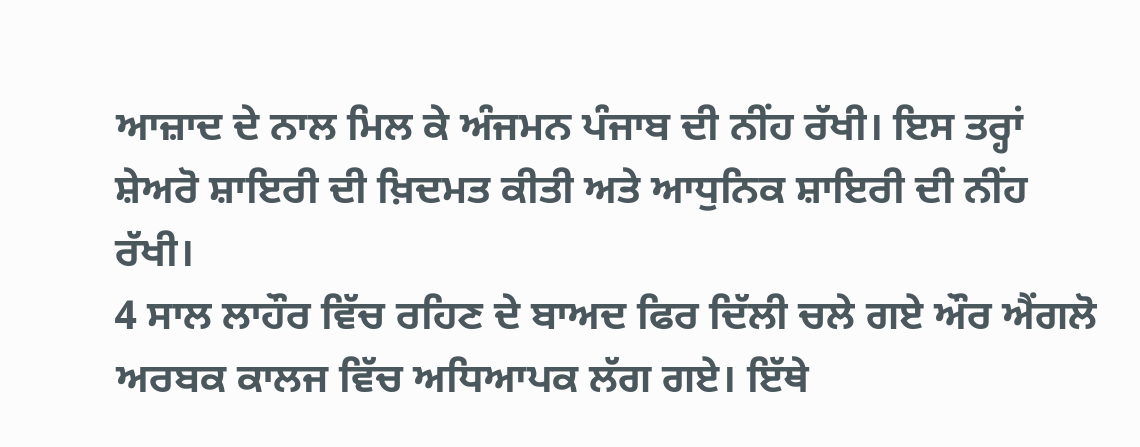ਆਜ਼ਾਦ ਦੇ ਨਾਲ ਮਿਲ ਕੇ ਅੰਜਮਨ ਪੰਜਾਬ ਦੀ ਨੀਂਹ ਰੱਖੀ। ਇਸ ਤਰ੍ਹਾਂ ਸ਼ੇਅਰੋ ਸ਼ਾਇਰੀ ਦੀ ਖ਼ਿਦਮਤ ਕੀਤੀ ਅਤੇ ਆਧੁਨਿਕ ਸ਼ਾਇਰੀ ਦੀ ਨੀਂਹ ਰੱਖੀ।
4 ਸਾਲ ਲਾਹੌਰ ਵਿੱਚ ਰਹਿਣ ਦੇ ਬਾਅਦ ਫਿਰ ਦਿੱਲੀ ਚਲੇ ਗਏ ਔਰ ਐਂਗਲੋ ਅਰਬਕ ਕਾਲਜ ਵਿੱਚ ਅਧਿਆਪਕ ਲੱਗ ਗਏ। ਇੱਥੇ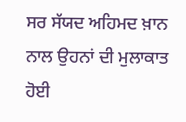ਸਰ ਸੱਯਦ ਅਹਿਮਦ ਖ਼ਾਨ ਨਾਲ ਉਹਨਾਂ ਦੀ ਮੁਲਾਕਾਤ ਹੋਈ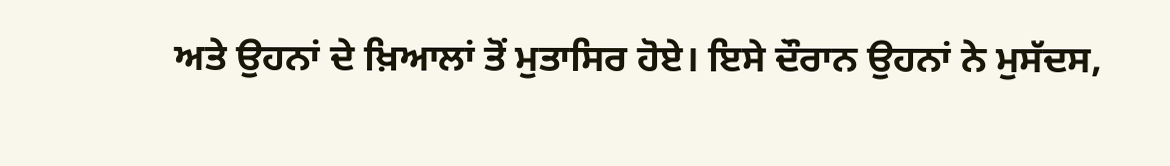ਅਤੇ ਉਹਨਾਂ ਦੇ ਖ਼ਿਆਲਾਂ ਤੋਂ ਮੁਤਾਸਿਰ ਹੋਏ। ਇਸੇ ਦੌਰਾਨ ਉਹਨਾਂ ਨੇ ਮੁਸੱਦਸ,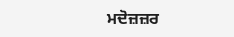ਮਦੋਜ਼ਜ਼ਰ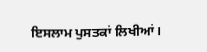ਇਸਲਾਮ ਪੁਸਤਕਾਂ ਲਿਖੀਆਂ।